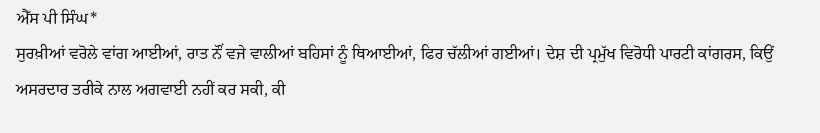ਐੱਸ ਪੀ ਸਿੰਘ*
ਸੁਰਖ਼ੀਆਂ ਵਰੋਲੇ ਵਾਂਗ ਆਈਆਂ, ਰਾਤ ਨੌਂ ਵਜੇ ਵਾਲੀਆਂ ਬਹਿਸਾਂ ਨੂੰ ਥਿਆਈਆਂ, ਫਿਰ ਚੱਲੀਆਂ ਗਈਆਂ। ਦੇਸ਼ ਦੀ ਪ੍ਰਮੁੱਖ ਵਿਰੋਧੀ ਪਾਰਟੀ ਕਾਂਗਰਸ, ਕਿਉਂ ਅਸਰਦਾਰ ਤਰੀਕੇ ਨਾਲ ਅਗਵਾਈ ਨਹੀਂ ਕਰ ਸਕੀ, ਕੀ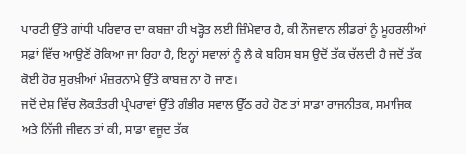ਪਾਰਟੀ ਉੱਤੇ ਗਾਂਧੀ ਪਰਿਵਾਰ ਦਾ ਕਬਜ਼ਾ ਹੀ ਖੜ੍ਹੋਤ ਲਈ ਜ਼ਿੰਮੇਵਾਰ ਹੈ, ਕੀ ਨੌਜਵਾਨ ਲੀਡਰਾਂ ਨੂੰ ਮੂਹਰਲੀਆਂ ਸਫ਼ਾਂ ਵਿੱਚ ਆਉਣੋਂ ਰੋਕਿਆ ਜਾ ਰਿਹਾ ਹੈ, ਇਨ੍ਹਾਂ ਸਵਾਲਾਂ ਨੂੰ ਲੈ ਕੇ ਬਹਿਸ ਬਸ ਉਦੋਂ ਤੱਕ ਚੱਲਦੀ ਹੈ ਜਦੋਂ ਤੱਕ ਕੋਈ ਹੋਰ ਸੁਰਖ਼ੀਆਂ ਮੰਜ਼ਰਨਾਮੇ ਉੱਤੇ ਕਾਬਜ਼ ਨਾ ਹੋ ਜਾਣ।
ਜਦੋਂ ਦੇਸ਼ ਵਿੱਚ ਲੋਕਤੰਤਰੀ ਪ੍ਰੰਪਰਾਵਾਂ ਉੱਤੇ ਗੰਭੀਰ ਸਵਾਲ ਉੱਠ ਰਹੇ ਹੋਣ ਤਾਂ ਸਾਡਾ ਰਾਜਨੀਤਕ, ਸਮਾਜਿਕ ਅਤੇ ਨਿੱਜੀ ਜੀਵਨ ਤਾਂ ਕੀ, ਸਾਡਾ ਵਜੂਦ ਤੱਕ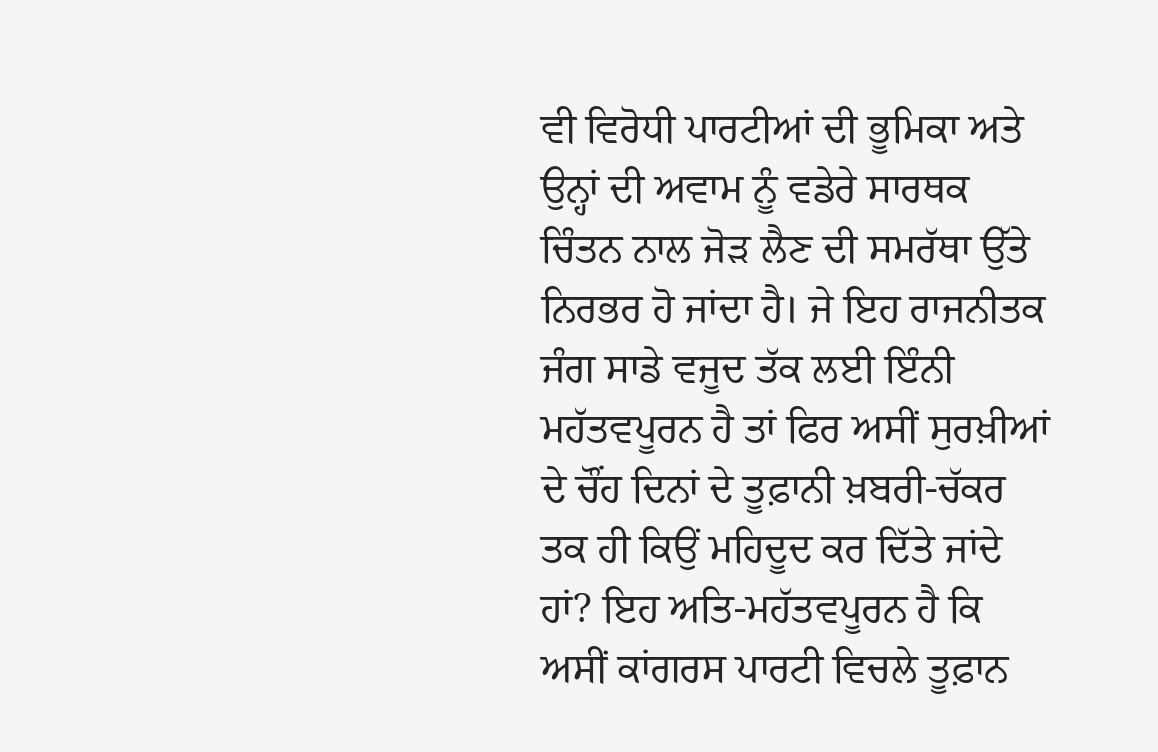ਵੀ ਵਿਰੋਧੀ ਪਾਰਟੀਆਂ ਦੀ ਭੂਮਿਕਾ ਅਤੇ ਉਨ੍ਹਾਂ ਦੀ ਅਵਾਮ ਨੂੰ ਵਡੇਰੇ ਸਾਰਥਕ ਚਿੰਤਨ ਨਾਲ ਜੋੜ ਲੈਣ ਦੀ ਸਮਰੱਥਾ ਉੱਤੇ ਨਿਰਭਰ ਹੋ ਜਾਂਦਾ ਹੈ। ਜੇ ਇਹ ਰਾਜਨੀਤਕ ਜੰਗ ਸਾਡੇ ਵਜੂਦ ਤੱਕ ਲਈ ਇੰਨੀ ਮਹੱਤਵਪੂਰਨ ਹੈ ਤਾਂ ਫਿਰ ਅਸੀਂ ਸੁਰਖ਼ੀਆਂ ਦੇ ਚੌਂਹ ਦਿਨਾਂ ਦੇ ਤੂਫ਼ਾਨੀ ਖ਼ਬਰੀ-ਚੱਕਰ ਤਕ ਹੀ ਕਿਉਂ ਮਹਿਦੂਦ ਕਰ ਦਿੱਤੇ ਜਾਂਦੇ ਹਾਂ? ਇਹ ਅਤਿ-ਮਹੱਤਵਪੂਰਨ ਹੈ ਕਿ ਅਸੀਂ ਕਾਂਗਰਸ ਪਾਰਟੀ ਵਿਚਲੇ ਤੂਫ਼ਾਨ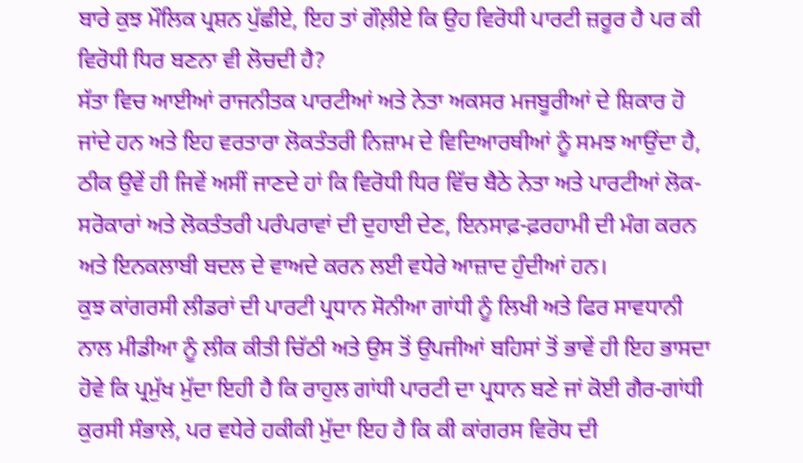ਬਾਰੇ ਕੁਝ ਮੌਲਿਕ ਪ੍ਰਸ਼ਨ ਪੁੱਛੀਏ, ਇਹ ਤਾਂ ਗੌਲ਼ੀਏ ਕਿ ਉਹ ਵਿਰੋਧੀ ਪਾਰਟੀ ਜ਼ਰੂਰ ਹੈ ਪਰ ਕੀ ਵਿਰੋਧੀ ਧਿਰ ਬਣਨਾ ਵੀ ਲੋਚਦੀ ਹੈ?
ਸੱਤਾ ਵਿਚ ਆਈਆਂ ਰਾਜਨੀਤਕ ਪਾਰਟੀਆਂ ਅਤੇ ਨੇਤਾ ਅਕਸਰ ਮਜਬੂਰੀਆਂ ਦੇ ਸ਼ਿਕਾਰ ਹੋ ਜਾਂਦੇ ਹਨ ਅਤੇ ਇਹ ਵਰਤਾਰਾ ਲੋਕਤੰਤਰੀ ਨਿਜ਼ਾਮ ਦੇ ਵਿਦਿਆਰਥੀਆਂ ਨੂੰ ਸਮਝ ਆਉਂਦਾ ਹੈ, ਠੀਕ ਉਵੇਂ ਹੀ ਜਿਵੇਂ ਅਸੀਂ ਜਾਣਦੇ ਹਾਂ ਕਿ ਵਿਰੋਧੀ ਧਿਰ ਵਿੱਚ ਬੈਠੇ ਨੇਤਾ ਅਤੇ ਪਾਰਟੀਆਂ ਲੋਕ-ਸਰੋਕਾਰਾਂ ਅਤੇ ਲੋਕਤੰਤਰੀ ਪਰੰਪਰਾਵਾਂ ਦੀ ਦੁਹਾਈ ਦੇਣ, ਇਨਸਾਫ਼-ਫ਼ਰਹਾਮੀ ਦੀ ਮੰਗ ਕਰਨ ਅਤੇ ਇਨਕਲਾਬੀ ਬਦਲ ਦੇ ਵਾਅਦੇ ਕਰਨ ਲਈ ਵਧੇਰੇ ਆਜ਼ਾਦ ਹੁੰਦੀਆਂ ਹਨ।
ਕੁਝ ਕਾਂਗਰਸੀ ਲੀਡਰਾਂ ਦੀ ਪਾਰਟੀ ਪ੍ਰਧਾਨ ਸੋਨੀਆ ਗਾਂਧੀ ਨੂੰ ਲਿਖੀ ਅਤੇ ਫਿਰ ਸਾਵਧਾਨੀ ਨਾਲ ਮੀਡੀਆ ਨੂੰ ਲੀਕ ਕੀਤੀ ਚਿੱਠੀ ਅਤੇ ਉਸ ਤੋਂ ਉਪਜੀਆਂ ਬਹਿਸਾਂ ਤੋਂ ਭਾਵੇਂ ਹੀ ਇਹ ਭਾਸਦਾ ਹੋਵੇ ਕਿ ਪ੍ਰਮੁੱਖ ਮੁੱਦਾ ਇਹੀ ਹੈ ਕਿ ਰਾਹੁਲ ਗਾਂਧੀ ਪਾਰਟੀ ਦਾ ਪ੍ਰਧਾਨ ਬਣੇ ਜਾਂ ਕੋਈ ਗੈਰ-ਗਾਂਧੀ ਕੁਰਸੀ ਸੰਭਾਲੇ, ਪਰ ਵਧੇਰੇ ਹਕੀਕੀ ਮੁੱਦਾ ਇਹ ਹੈ ਕਿ ਕੀ ਕਾਂਗਰਸ ਵਿਰੋਧ ਦੀ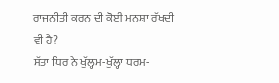ਰਾਜਨੀਤੀ ਕਰਨ ਦੀ ਕੋਈ ਮਨਸ਼ਾ ਰੱਖਦੀ ਵੀ ਹੈ?
ਸੱਤਾ ਧਿਰ ਨੇ ਖੁੱਲ੍ਹਮ-ਖੁੱਲ੍ਹਾ ਧਰਮ-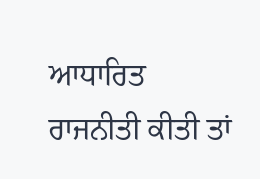ਆਧਾਰਿਤ ਰਾਜਨੀਤੀ ਕੀਤੀ ਤਾਂ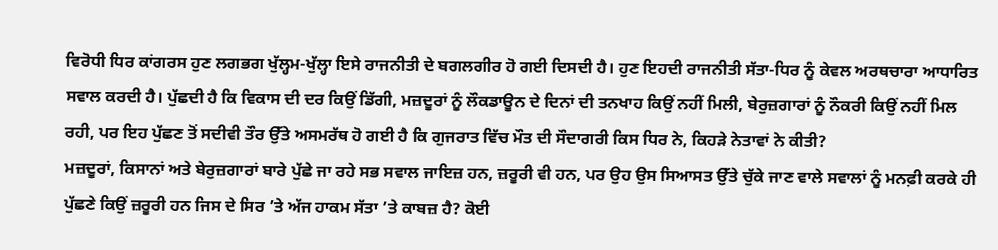ਵਿਰੋਧੀ ਧਿਰ ਕਾਂਗਰਸ ਹੁਣ ਲਗਭਗ ਖੁੱਲ੍ਹਮ-ਖੁੱਲ੍ਹਾ ਇਸੇ ਰਾਜਨੀਤੀ ਦੇ ਬਗਲਗੀਰ ਹੋ ਗਈ ਦਿਸਦੀ ਹੈ। ਹੁਣ ਇਹਦੀ ਰਾਜਨੀਤੀ ਸੱਤਾ-ਧਿਰ ਨੂੰ ਕੇਵਲ ਅਰਥਚਾਰਾ ਆਧਾਰਿਤ ਸਵਾਲ ਕਰਦੀ ਹੈ। ਪੁੱਛਦੀ ਹੈ ਕਿ ਵਿਕਾਸ ਦੀ ਦਰ ਕਿਉਂ ਡਿੱਗੀ, ਮਜ਼ਦੂਰਾਂ ਨੂੰ ਲੌਕਡਾਊਨ ਦੇ ਦਿਨਾਂ ਦੀ ਤਨਖਾਹ ਕਿਉਂ ਨਹੀਂ ਮਿਲੀ, ਬੇਰੁਜ਼ਗਾਰਾਂ ਨੂੰ ਨੌਕਰੀ ਕਿਉਂ ਨਹੀਂ ਮਿਲ ਰਹੀ, ਪਰ ਇਹ ਪੁੱਛਣ ਤੋਂ ਸਦੀਵੀ ਤੌਰ ਉੱਤੇ ਅਸਮਰੱਥ ਹੋ ਗਈ ਹੈ ਕਿ ਗੁਜਰਾਤ ਵਿੱਚ ਮੌਤ ਦੀ ਸੌਦਾਗਰੀ ਕਿਸ ਧਿਰ ਨੇ, ਕਿਹੜੇ ਨੇਤਾਵਾਂ ਨੇ ਕੀਤੀ?
ਮਜ਼ਦੂਰਾਂ, ਕਿਸਾਨਾਂ ਅਤੇ ਬੇਰੁਜ਼ਗਾਰਾਂ ਬਾਰੇ ਪੁੱਛੇ ਜਾ ਰਹੇ ਸਭ ਸਵਾਲ ਜਾਇਜ਼ ਹਨ, ਜ਼ਰੂਰੀ ਵੀ ਹਨ, ਪਰ ਉਹ ਉਸ ਸਿਆਸਤ ਉੱਤੇ ਚੁੱਕੇ ਜਾਣ ਵਾਲੇ ਸਵਾਲਾਂ ਨੂੰ ਮਨਫ਼ੀ ਕਰਕੇ ਹੀ ਪੁੱਛਣੇ ਕਿਉਂ ਜ਼ਰੂਰੀ ਹਨ ਜਿਸ ਦੇ ਸਿਰ ’ਤੇ ਅੱਜ ਹਾਕਮ ਸੱਤਾ ’ਤੇ ਕਾਬਜ਼ ਹੈ? ਕੋਈ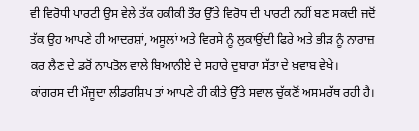ਵੀ ਵਿਰੋਧੀ ਪਾਰਟੀ ਉਸ ਵੇਲੇ ਤੱਕ ਹਕੀਕੀ ਤੌਰ ਉੱਤੇ ਵਿਰੋਧ ਦੀ ਪਾਰਟੀ ਨਹੀਂ ਬਣ ਸਕਦੀ ਜਦੋਂ ਤੱਕ ਉਹ ਆਪਣੇ ਹੀ ਆਦਰਸ਼ਾਂ, ਅਸੂਲਾਂ ਅਤੇ ਵਿਰਸੇ ਨੂੰ ਲੁਕਾਉਂਦੀ ਫਿਰੇ ਅਤੇ ਭੀੜ ਨੂੰ ਨਾਰਾਜ਼ ਕਰ ਲੈਣ ਦੇ ਡਰੋਂ ਨਾਪਤੋਲ ਵਾਲੇ ਬਿਆਨੀਏ ਦੇ ਸਹਾਰੇ ਦੁਬਾਰਾ ਸੱਤਾ ਦੇ ਖ਼ਵਾਬ ਵੇਖੇ।
ਕਾਂਗਰਸ ਦੀ ਮੌਜੂਦਾ ਲੀਡਰਸ਼ਿਪ ਤਾਂ ਆਪਣੇ ਹੀ ਕੀਤੇ ਉੱਤੇ ਸਵਾਲ ਚੁੱਕਣੋਂ ਅਸਮਰੱਥ ਰਹੀ ਹੈ।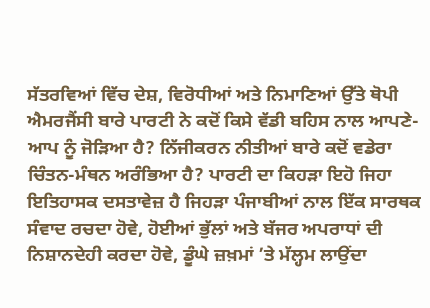ਸੱਤਰਵਿਆਂ ਵਿੱਚ ਦੇਸ਼, ਵਿਰੋਧੀਆਂ ਅਤੇ ਨਿਮਾਣਿਆਂ ਉੱਤੇ ਥੋਪੀ ਐਮਰਜੈਂਸੀ ਬਾਰੇ ਪਾਰਟੀ ਨੇ ਕਦੋਂ ਕਿਸੇ ਵੱਡੀ ਬਹਿਸ ਨਾਲ ਆਪਣੇ-ਆਪ ਨੂੰ ਜੋੜਿਆ ਹੈ? ਨਿੱਜੀਕਰਨ ਨੀਤੀਆਂ ਬਾਰੇ ਕਦੋਂ ਵਡੇਰਾ ਚਿੰਤਨ-ਮੰਥਨ ਅਰੰਭਿਆ ਹੈ? ਪਾਰਟੀ ਦਾ ਕਿਹੜਾ ਇਹੋ ਜਿਹਾ ਇਤਿਹਾਸਕ ਦਸਤਾਵੇਜ਼ ਹੈ ਜਿਹੜਾ ਪੰਜਾਬੀਆਂ ਨਾਲ ਇੱਕ ਸਾਰਥਕ ਸੰਵਾਦ ਰਚਦਾ ਹੋਵੇ, ਹੋਈਆਂ ਭੁੱਲਾਂ ਅਤੇ ਬੱਜਰ ਅਪਰਾਧਾਂ ਦੀ ਨਿਸ਼ਾਨਦੇਹੀ ਕਰਦਾ ਹੋਵੇ, ਡੂੰਘੇ ਜ਼ਖ਼ਮਾਂ ’ਤੇ ਮੱਲ੍ਹਮ ਲਾਉਂਦਾ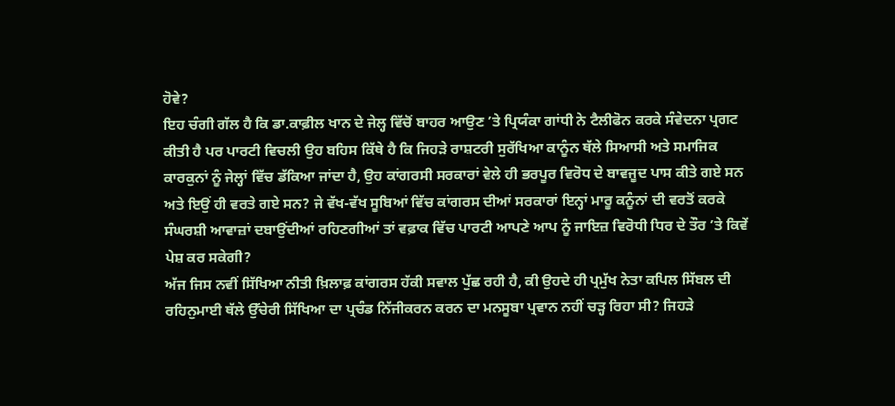ਹੋਵੇ?
ਇਹ ਚੰਗੀ ਗੱਲ ਹੈ ਕਿ ਡਾ.ਕਾਫ਼ੀਲ ਖਾਨ ਦੇ ਜੇਲ੍ਹ ਵਿੱਚੋਂ ਬਾਹਰ ਆਉਣ ’ਤੇ ਪ੍ਰਿਯੰਕਾ ਗਾਂਧੀ ਨੇ ਟੈਲੀਫੋਨ ਕਰਕੇ ਸੰਵੇਦਨਾ ਪ੍ਰਗਟ ਕੀਤੀ ਹੈ ਪਰ ਪਾਰਟੀ ਵਿਚਲੀ ਉਹ ਬਹਿਸ ਕਿੱਥੇ ਹੈ ਕਿ ਜਿਹੜੇ ਰਾਸ਼ਟਰੀ ਸੁਰੱਖਿਆ ਕਾਨੂੰਨ ਥੱਲੇ ਸਿਆਸੀ ਅਤੇ ਸਮਾਜਿਕ ਕਾਰਕੁਨਾਂ ਨੂੰ ਜੇਲ੍ਹਾਂ ਵਿੱਚ ਡੱਕਿਆ ਜਾਂਦਾ ਹੈ, ਉਹ ਕਾਂਗਰਸੀ ਸਰਕਾਰਾਂ ਵੇਲੇ ਹੀ ਭਰਪੂਰ ਵਿਰੋਧ ਦੇ ਬਾਵਜੂਦ ਪਾਸ ਕੀਤੇ ਗਏ ਸਨ ਅਤੇ ਇਉਂ ਹੀ ਵਰਤੇ ਗਏ ਸਨ? ਜੇ ਵੱਖ-ਵੱਖ ਸੂਬਿਆਂ ਵਿੱਚ ਕਾਂਗਰਸ ਦੀਆਂ ਸਰਕਾਰਾਂ ਇਨ੍ਹਾਂ ਮਾਰੂ ਕਨੂੰਨਾਂ ਦੀ ਵਰਤੋਂ ਕਰਕੇ ਸੰਘਰਸ਼ੀ ਆਵਾਜ਼ਾਂ ਦਬਾਉਂਦੀਆਂ ਰਹਿਣਗੀਆਂ ਤਾਂ ਵਫ਼ਾਕ ਵਿੱਚ ਪਾਰਟੀ ਆਪਣੇ ਆਪ ਨੂੰ ਜਾਇਜ਼ ਵਿਰੋਧੀ ਧਿਰ ਦੇ ਤੌਰ ’ਤੇ ਕਿਵੇਂ ਪੇਸ਼ ਕਰ ਸਕੇਗੀ?
ਅੱਜ ਜਿਸ ਨਵੀਂ ਸਿੱਖਿਆ ਨੀਤੀ ਖ਼ਿਲਾਫ਼ ਕਾਂਗਰਸ ਹੱਕੀ ਸਵਾਲ ਪੁੱਛ ਰਹੀ ਹੈ, ਕੀ ਉਹਦੇ ਹੀ ਪ੍ਰਮੁੱਖ ਨੇਤਾ ਕਪਿਲ ਸਿੱਬਲ ਦੀ ਰਹਿਨੁਮਾਈ ਥੱਲੇ ਉੱਚੇਰੀ ਸਿੱਖਿਆ ਦਾ ਪ੍ਰਚੰਡ ਨਿੱਜੀਕਰਨ ਕਰਨ ਦਾ ਮਨਸੂਬਾ ਪ੍ਰਵਾਨ ਨਹੀਂ ਚੜ੍ਹ ਰਿਹਾ ਸੀ? ਜਿਹੜੇ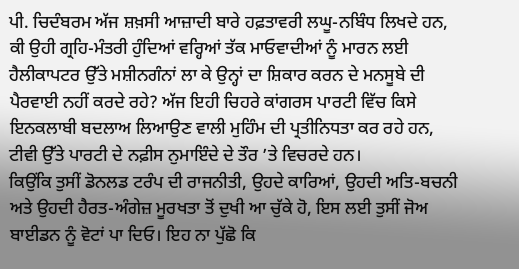ਪੀ. ਚਿਦੰਬਰਮ ਅੱਜ ਸ਼ਖ਼ਸੀ ਆਜ਼ਾਦੀ ਬਾਰੇ ਹਫ਼ਤਾਵਰੀ ਲਘੂ-ਨਬਿੰਧ ਲਿਖਦੇ ਹਨ, ਕੀ ਉਹੀ ਗ੍ਰਹਿ-ਮੰਤਰੀ ਹੁੰਦਿਆਂ ਵਰ੍ਹਿਆਂ ਤੱਕ ਮਾਓਵਾਦੀਆਂ ਨੂੰ ਮਾਰਨ ਲਈ ਹੈਲੀਕਾਪਟਰ ਉੱਤੇ ਮਸ਼ੀਨਗੰਨਾਂ ਲਾ ਕੇ ਉਨ੍ਹਾਂ ਦਾ ਸ਼ਿਕਾਰ ਕਰਨ ਦੇ ਮਨਸੂਬੇ ਦੀ ਪੈਰਵਾਈ ਨਹੀਂ ਕਰਦੇ ਰਹੇ? ਅੱਜ ਇਹੀ ਚਿਹਰੇ ਕਾਂਗਰਸ ਪਾਰਟੀ ਵਿੱਚ ਕਿਸੇ ਇਨਕਲਾਬੀ ਬਦਲਾਅ ਲਿਆਉਣ ਵਾਲੀ ਮੁਹਿੰਮ ਦੀ ਪ੍ਰਤੀਨਿਧਤਾ ਕਰ ਰਹੇ ਹਨ, ਟੀਵੀ ਉੱਤੇ ਪਾਰਟੀ ਦੇ ਨਫ਼ੀਸ ਨੁਮਾਇੰਦੇ ਦੇ ਤੌਰ ’ਤੇ ਵਿਚਰਦੇ ਹਨ।
ਕਿਉਂਕਿ ਤੁਸੀਂ ਡੋਨਲਡ ਟਰੰਪ ਦੀ ਰਾਜਨੀਤੀ, ਉਹਦੇ ਕਾਰਿਆਂ, ਉਹਦੀ ਅਤਿ-ਬਚਨੀ ਅਤੇ ਉਹਦੀ ਹੈਰਤ-ਅੰਗੇਜ਼ ਮੂਰਖਤਾ ਤੋਂ ਦੁਖੀ ਆ ਚੁੱਕੇ ਹੋ, ਇਸ ਲਈ ਤੁਸੀਂ ਜੋਅ ਬਾਈਡਨ ਨੂੰ ਵੋਟਾਂ ਪਾ ਦਿਓ। ਇਹ ਨਾ ਪੁੱਛੋ ਕਿ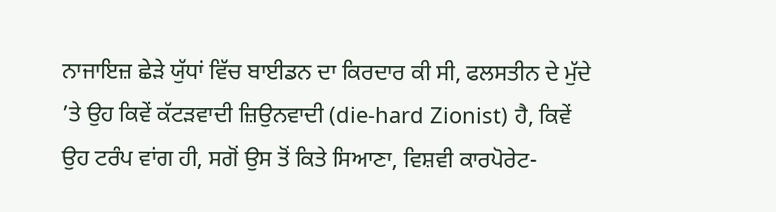ਨਾਜਾਇਜ਼ ਛੇੜੇ ਯੁੱਧਾਂ ਵਿੱਚ ਬਾਈਡਨ ਦਾ ਕਿਰਦਾਰ ਕੀ ਸੀ, ਫਲਸਤੀਨ ਦੇ ਮੁੱਦੇ ’ਤੇ ਉਹ ਕਿਵੇਂ ਕੱਟੜਵਾਦੀ ਜ਼ਿਉਨਵਾਦੀ (die-hard Zionist) ਹੈ, ਕਿਵੇਂ ਉਹ ਟਰੰਪ ਵਾਂਗ ਹੀ, ਸਗੋਂ ਉਸ ਤੋਂ ਕਿਤੇ ਸਿਆਣਾ, ਵਿਸ਼ਵੀ ਕਾਰਪੋਰੇਟ-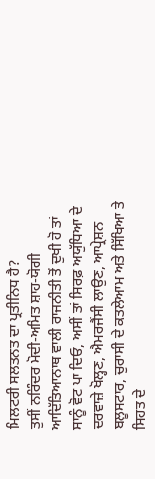ਮਿਲਟਰੀ ਸਲਤਨਤ ਦਾ ਪ੍ਰਤੀਨਿਧ ਹੈ?
ਤੁਸੀਂ ਨਰਿੰਦਰ ਮੋਦੀ-ਅਮਿਤ ਸ਼ਾਹ-ਯੋਗੀ ਆਦਿੱਤਿਆਨਾਥ ਵਾਲੀ ਰਾਜਨੀਤੀ ਤੋਂ ਦੁਖੀ ਹੋ ਤਾਂ ਸਾਨੂੰ ਵੋਟ ਪਾ ਦਿਓ, ਅਸੀਂ ਤਾਂ ਸਿਰਫ਼ ਅਯੁੱਧਿਆ ਦੇ ਦਰਵਾਜ਼ੇ ਖੋਲ੍ਹਣ, ਐਮਰਜੈਂਸੀ ਲਾਉਣ, ਆਪ੍ਰੇਸ਼ਨ ਬਲੂਸਟਾਰ, ਚੁਰਾਸੀ ਦੇ ਕਤਲੇਆਮ ਅਤੇ ਸਿੱਖਿਆ ਤੇ ਸਿਹਤ ਦੇ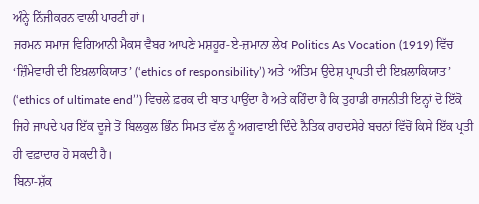ਅੰਨ੍ਹੇ ਨਿੱਜੀਕਰਨ ਵਾਲੀ ਪਾਰਟੀ ਹਾਂ।
ਜਰਮਨ ਸਮਾਜ ਵਿਗਿਆਨੀ ਮੈਕਸ ਵੈਬਰ ਆਪਣੇ ਮਸ਼ਹੂਰ-ਏ-ਜ਼ਮਾਨਾ ਲੇਖ Politics As Vocation (1919) ਵਿੱਚ ‘ਜ਼ਿੰਮੇਵਾਰੀ ਦੀ ਇਖ਼ਲਾਕਿਯਾਤ’ (‘ethics of responsibility’) ਅਤੇ ‘ਅੰਤਿਮ ਉਦੇਸ਼ ਪ੍ਰਾਪਤੀ ਦੀ ਇਖ਼ਲਾਕਿਯਾਤ’ (‘ethics of ultimate end’’) ਵਿਚਲੇ ਫ਼ਰਕ ਦੀ ਬਾਤ ਪਾਉਂਦਾ ਹੈ ਅਤੇ ਕਹਿੰਦਾ ਹੈ ਕਿ ਤੁਹਾਡੀ ਰਾਜਨੀਤੀ ਇਨ੍ਹਾਂ ਦੋ ਇੱਕੋ ਜਿਹੇ ਜਾਪਦੇ ਪਰ ਇੱਕ ਦੂਜੇ ਤੋਂ ਬਿਲਕੁਲ ਭਿੰਨ ਸਿਮਤ ਵੱਲ ਨੂੰ ਅਗਵਾਈ ਦਿੰਦੇ ਨੈਤਿਕ ਰਾਹਦਸੇਰੇ ਬਚਨਾਂ ਵਿੱਚੋਂ ਕਿਸੇ ਇੱਕ ਪ੍ਰਤੀ ਹੀ ਵਫ਼ਾਦਾਰ ਹੋ ਸਕਦੀ ਹੈ।
ਬਿਨਾ-ਸ਼ੱਕ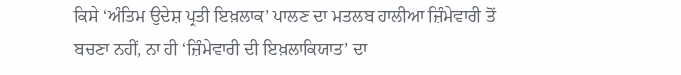ਕਿਸੇ ‘ਅੰਤਿਮ ਉਦੇਸ਼ ਪ੍ਰਤੀ ਇਖ਼ਲਾਕ’ ਪਾਲਣ ਦਾ ਮਤਲਬ ਹਾਲੀਆ ਜ਼ਿੰਮੇਵਾਰੀ ਤੋਂ ਬਚਣਾ ਨਹੀਂ, ਨਾ ਹੀ ‘ਜ਼ਿੰਮੇਵਾਰੀ ਦੀ ਇਖ਼ਲਾਕਿਯਾਤ’ ਦਾ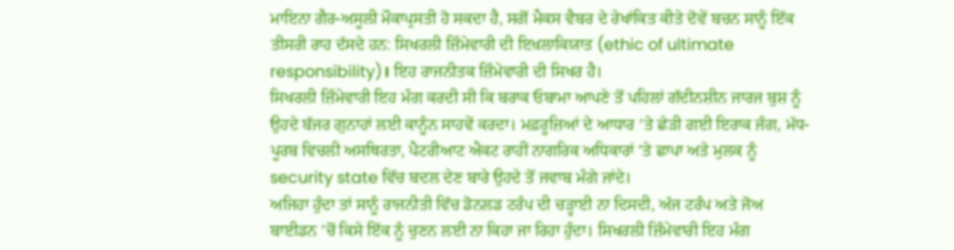ਮਾਇਨਾ ਗੈਰ-ਅਸੂਲੀ ਮੌਕਾਪ੍ਰਸਤੀ ਹੋ ਸਕਦਾ ਹੈ, ਸਗੋਂ ਮੈਕਸ ਵੈਬਰ ਦੇ ਰੇਖਾਂਕਿਤ ਕੀਤੇ ਦੋਵੇਂ ਬਚਨ ਸਾਨੂੰ ਇੱਕ ਤੀਸਰੀ ਰਾਹ ਦੱਸਦੇ ਹਨ: ਸਿਖਰਲੀ ਜ਼ਿੰਮੇਵਾਰੀ ਦੀ ਇਖ਼ਲਾਕਿਯਾਤ (ethic of ultimate responsibility)। ਇਹ ਰਾਜਨੀਤਕ ਜ਼ਿੰਮੇਵਾਰੀ ਦੀ ਸਿਖਰ ਹੈ।
ਸਿਖਰਲੀ ਜ਼ਿੰਮੇਵਾਰੀ ਇਹ ਮੰਗ ਕਰਦੀ ਸੀ ਕਿ ਬਰਾਕ ਓਬਾਮਾ ਆਪਣੇ ਤੋਂ ਪਹਿਲਾਂ ਗੱਦੀਨਸ਼ੀਨ ਜਾਰਜ ਬੁਸ਼ ਨੂੰ ਉਹਦੇ ਬੱਜਰ ਗੁਨਾਹਾਂ ਲਈ ਕਾਨੂੰਨ ਸਾਹਵੇਂ ਕਰਦਾ। ਮਫ਼ਰੂਜ਼ਿਆਂ ਦੇ ਆਧਾਰ ’ਤੇ ਛੇੜੀ ਗਈ ਇਰਾਕ ਜੰਗ, ਮੱਧ-ਪੂਰਬ ਵਿਚਲੀ ਅਸਥਿਰਤਾ, ਪੈਟਰੀਆਟ ਐਕਟ ਰਾਹੀਂ ਨਾਗਰਿਕ ਅਧਿਕਾਰਾਂ ’ਤੇ ਛਾਪਾ ਅਤੇ ਮੁਲਕ ਨੂੰ security state ਵਿੱਚ ਬਦਲ ਦੇਣ ਬਾਰੇ ਉਹਦੇ ਤੋਂ ਜਵਾਬ ਮੰਗੇ ਜਾਂਦੇ।
ਅਜਿਹਾ ਹੁੰਦਾ ਤਾਂ ਸਾਨੂੰ ਰਾਜਨੀਤੀ ਵਿੱਚ ਡੋਨਲਡ ਟਰੰਪ ਦੀ ਚੜ੍ਹਾਈ ਨਾ ਦਿਸਦੀ, ਅੱਜ ਟਰੰਪ ਅਤੇ ਜੋਅ ਬਾਈਡਨ ’ਚੋਂ ਕਿਸੇ ਇੱਕ ਨੂੰ ਚੁਣਨ ਲਈ ਨਾ ਕਿਹਾ ਜਾ ਰਿਹਾ ਹੁੰਦਾ। ਸਿਖਰਲੀ ਜ਼ਿੰਮੇਵਾਰੀ ਇਹ ਮੰਗ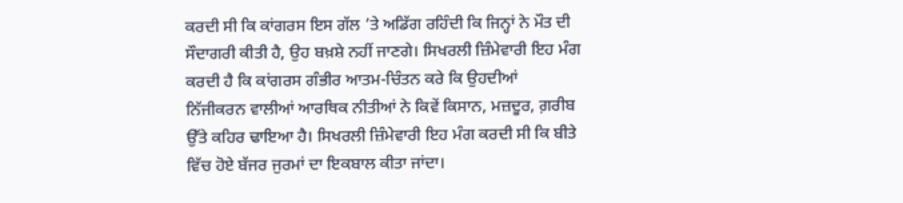ਕਰਦੀ ਸੀ ਕਿ ਕਾਂਗਰਸ ਇਸ ਗੱਲ ’ਤੇ ਅਡਿੱਗ ਰਹਿੰਦੀ ਕਿ ਜਿਨ੍ਹਾਂ ਨੇ ਮੌਤ ਦੀ ਸੌਦਾਗਰੀ ਕੀਤੀ ਹੈ, ਉਹ ਬਖ਼ਸ਼ੇ ਨਹੀਂ ਜਾਣਗੇ। ਸਿਖਰਲੀ ਜ਼ਿੰਮੇਵਾਰੀ ਇਹ ਮੰਗ ਕਰਦੀ ਹੈ ਕਿ ਕਾਂਗਰਸ ਗੰਭੀਰ ਆਤਮ-ਚਿੰਤਨ ਕਰੇ ਕਿ ਉਹਦੀਆਂ ਨਿੱਜੀਕਰਨ ਵਾਲੀਆਂ ਆਰਥਿਕ ਨੀਤੀਆਂ ਨੇ ਕਿਵੇਂ ਕਿਸਾਨ, ਮਜ਼ਦੂਰ, ਗ਼ਰੀਬ ਉੱਤੇ ਕਹਿਰ ਢਾਇਆ ਹੈ। ਸਿਖਰਲੀ ਜ਼ਿੰਮੇਵਾਰੀ ਇਹ ਮੰਗ ਕਰਦੀ ਸੀ ਕਿ ਬੀਤੇ ਵਿੱਚ ਹੋਏ ਬੱਜਰ ਜੁਰਮਾਂ ਦਾ ਇਕਬਾਲ ਕੀਤਾ ਜਾਂਦਾ।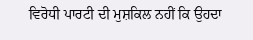ਵਿਰੋਧੀ ਪਾਰਟੀ ਦੀ ਮੁਸ਼ਕਿਲ ਨਹੀਂ ਕਿ ਉਹਦਾ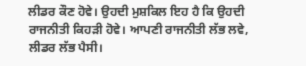ਲੀਡਰ ਕੌਣ ਹੋਵੇ। ਉਹਦੀ ਮੁਸ਼ਕਿਲ ਇਹ ਹੈ ਕਿ ਉਹਦੀ ਰਾਜਨੀਤੀ ਕਿਹੜੀ ਹੋਵੇ। ਆਪਣੀ ਰਾਜਨੀਤੀ ਲੱਭ ਲਵੇ, ਲੀਡਰ ਲੱਭ ਪੈਸੀ।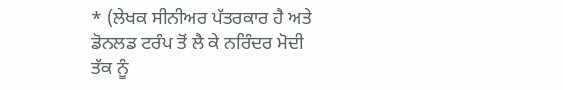* (ਲੇਖਕ ਸੀਨੀਅਰ ਪੱਤਰਕਾਰ ਹੈ ਅਤੇ ਡੋਨਲਡ ਟਰੰਪ ਤੋਂ ਲੈ ਕੇ ਨਰਿੰਦਰ ਮੋਦੀ ਤੱਕ ਨੂੰ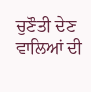ਚੁਣੌਤੀ ਦੇਣ ਵਾਲਿਆਂ ਦੀ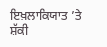ਇਖ਼ਲਾਕਿਯਾਤ ’ਤੇ ਸ਼ੱਕੀ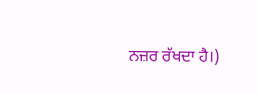ਨਜ਼ਰ ਰੱਖਦਾ ਹੈ।)